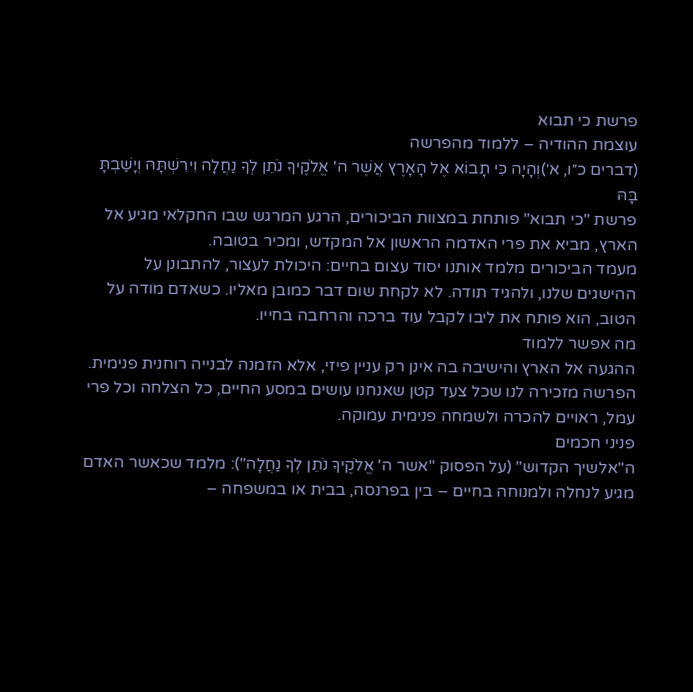פרשת כי תבוא
עוצמת ההודיה – ללמוד מהפרשה
(דברים כ״ו, א׳)וְהָיָה כִּי תָבוֹא אֶל הָאָרֶץ אֲשֶׁר ה' אֱלֹקֶיךָ נֹתֵן לְךָ נַחֲלָה וִירִשְׁתָּהּ וְיָשַׁבְתָּ בָּהּ
פרשת "כי תבוא" פותחת במצוות הביכורים, הרגע המרגש שבו החקלאי מגיע אל הארץ, מביא את פרי האדמה הראשון אל המקדש, ומכיר בטובה.
מעמד הביכורים מלמד אותנו יסוד עצום בחיים: היכולת לעצור, להתבונן על ההישגים שלנו, ולהגיד תודה. לא לקחת שום דבר כמובן מאליו. כשאדם מודה על הטוב, הוא פותח את ליבו לקבל עוד ברכה והרחבה בחייו.
מה אפשר ללמוד
ההגעה אל הארץ והישיבה בה אינן רק עניין פיזי, אלא הזמנה לבנייה רוחנית פנימית. הפרשה מזכירה לנו שכל צעד קטן שאנחנו עושים במסע החיים, כל הצלחה וכל פרי עמל, ראויים להכרה ולשמחה פנימית עמוקה.
פניני חכמים
ה"אלשיך הקדוש" (על הפסוק "אשר ה' אֱלֹקֶיךָ נֹתֵן לְךָ נַחֲלָה"): מלמד שכאשר האדם מגיע לנחלה ולמנוחה בחיים – בין בפרנסה, בבית או במשפחה –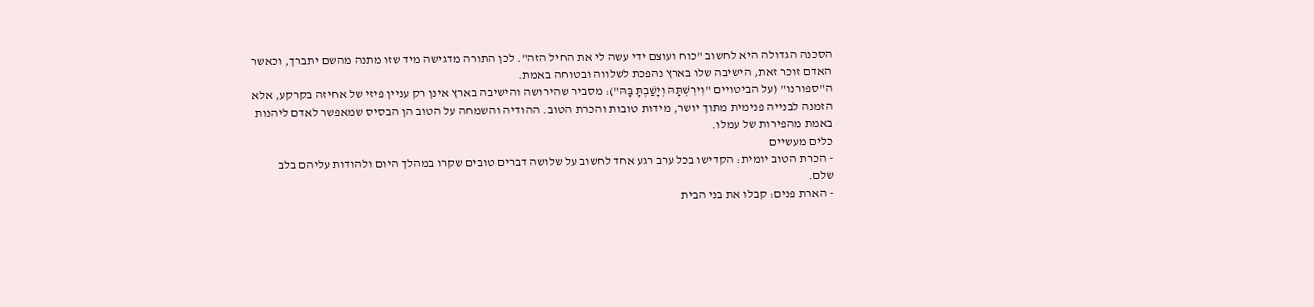הסכנה הגדולה היא לחשוב "כוח ועוצם ידי עשה לי את החיל הזה". לכן התורה מדגישה מיד שזו מתנה מהשם יתברך, וכאשר האדם זוכר זאת, הישיבה שלו בארץ נהפכת לשלווה ובטוחה באמת.
ה"ספורנו" (על הביטויים "וִירִשְׁתָּהּ וְיָשַׁבְתָּ בָּהּ"): מסביר שהירושה והישיבה בארץ אינן רק עניין פיזי של אחיזה בקרקע, אלא הזמנה לבנייה פנימית מתוך יושר, מידות טובות והכרת הטוב. ההודיה והשמחה על הטוב הן הבסיס שמאפשר לאדם ליהנות באמת מהפירות של עמלו.
כלים מעשיים
- הכרת הטוב יומית: הקדישו בכל ערב רגע אחד לחשוב על שלושה דברים טובים שקרו במהלך היום ולהודות עליהם בלב שלם.
- הארת פנים: קבלו את בני הבית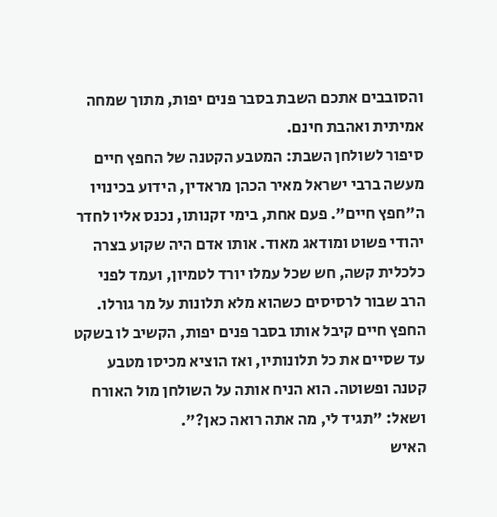והסובבים אתכם השבת בסבר פנים יפות, מתוך שמחה אמיתית ואהבת חינם.
סיפור לשולחן השבת: המטבע הקטנה של החפץ חיים
מעשה ברבי ישראל מאיר הכהן מראדין, הידוע בכינויו ה"חפץ חיים". פעם אחת, בימי זקנותו, נכנס אליו לחדר יהודי פשוט ומודאג מאוד. אותו אדם היה שקוע בצרה כלכלית קשה, חש שכל עמלו יורד לטמיון, ועמד לפני הרב שבור לרסיסים כשהוא מלא תלונות על מר גורלו.
החפץ חיים קיבל אותו בסבר פנים יפות, הקשיב לו בשקט עד שסיים את כל תלונותיו, ואז הוציא מכיסו מטבע קטנה ופשוטה. הוא הניח אותה על השולחן מול האורח ושאל: "תגיד לי, מה אתה רואה כאן?".
האיש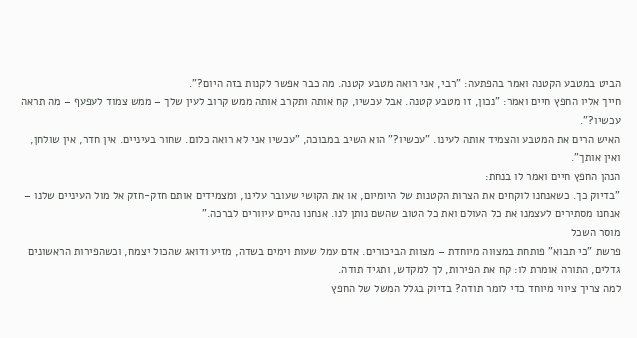הביט במטבע הקטנה ואמר בהפתעה: "רבי, אני רואה מטבע קטנה. מה כבר אפשר לקנות בזה היום?".
חייך אליו החפץ חיים ואמר: "נכון, זו מטבע קטנה. אבל עכשיו, קח אותה ותקרב אותה ממש קרוב לעין שלך – ממש צמוד לעפעף – מה תראה עכשיו?".
האיש הרים את המטבע והצמיד אותה לעינו. "עכשיו?" הוא השיב במבוכה, "עכשיו אני לא רואה כלום. שחור בעיניים. אין חדר, אין שולחן, ואין אותך".
הנהן החפץ חיים ואמר לו בנחת:
"בדיוק כך. כשאנחנו לוקחים את הצרות הקטנות של היומיום, או את הקושי שעובר עלינו, ומצמידים אותם חזק-חזק אל מול העיניים שלנו – אנחנו מסתירים לעצמנו את כל העולם ואת כל הטוב שהשם נותן לנו. אנחנו נהיים עיוורים לברכה."
מוסר השכל
פרשת "כי תבוא" פותחת במצווה מיוחדת – מצוות הביכורים. אדם עמל שעות וימים בשדה, מזיע ודואג שהכול יצמח, וכשהפירות הראשונים גדלים, התורה אומרת לו: קח את הפירות, לך למקדש, ותגיד תודה.
למה צריך ציווי מיוחד כדי לומר תודה? בדיוק בגלל המשל של החפץ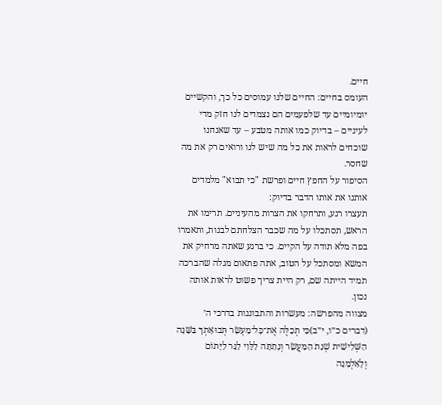חיים.
העומס בחיים: החיים שלנו עמוסים כל כך, והקשיים יומיומיים עד שלפעמים הם נצמדים לנו חזק מדי לעיניים – בדיוק כמו אותה מטבע – עד שאנחנו שוכחים לראות את כל מה שיש לנו ורואים רק את מה שחסר.
הסיפור על החפץ חיים ופרשת "כי תבוא" מלמדים אותנו את אותו הדבר בדיוק:
תעצרו רגע, ותרחקו את הצרות מהעיניים. תרימו את הראש, תסתכלו על מה שכבר הצלחתם לבנות, ותאמרו בפה מלא תודה על הקיים. כי ברגע שאתה מרחיק את המשא ומסתכל על הטוב, אתה פתאום מגלה שהברכה תמיד הייתה שם, רק היית צריך פשוט לראות אותה נכון.
מצווה מהפרשה: מעשרות והתבוננות בדרכי ה׳
(דברים כ״ו, י״ב)כִּי תְכַלֶּה אֶת־כָּל־מַעְשַׂר תְּבוּאָתְךָ בַּשָּׁנָה הַשְּׁלִישִׁית שְׁנַת הַמַּעֲשֵׂר וְנָתַתָּה לַלֵּוִי לַגֵּר לַיָּתוֹם וְלָאַלְמָנָה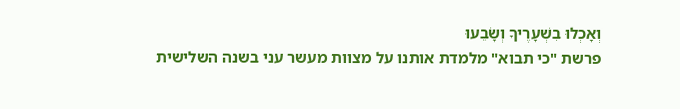וְאָכְלוּ בִשְׁעָרֶיךָ וְשָׂבֵעוּ
פרשת "כי תבוא" מלמדת אותנו על מצוות מעשר עני בשנה השלישית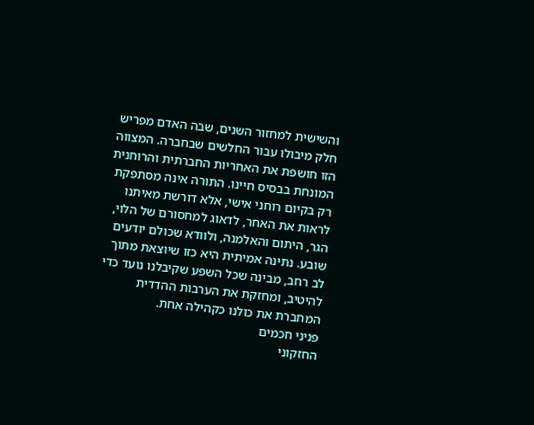והשישית למחזור השנים, שבה האדם מפריש חלק מיבולו עבור החלשים שבחברה. המצווה הזו חושפת את האחריות החברתית והרוחנית המונחת בבסיס חיינו. התורה אינה מסתפקת רק בקיום רוחני אישי, אלא דורשת מאיתנו לראות את האחר, לדאוג למחסורם של הלוי, הגר, היתום והאלמנה, ולוודא שכולם יודעים שובע. נתינה אמיתית היא כזו שיוצאת מתוך לב רחב, מבינה שכל השפע שקיבלנו נועד כדי להיטיב, ומחזקת את הערבות ההדדית המחברת את כולנו כקהילה אחת.
פניני חכמים
החזקוני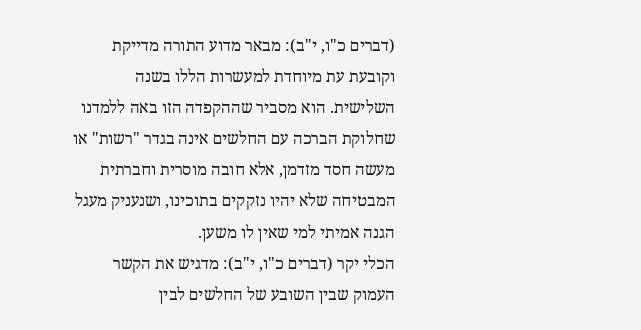(דברים כ"ו, י"ב): מבאר מדוע התורה מדייקת וקובעת עת מיוחדת למעשרות הללו בשנה השלישית. הוא מסביר שההקפדה הזו באה ללמדנו שחלוקת הברכה עם החלשים אינה בגדר "רשות" או מעשה חסד מזדמן, אלא חובה מוסרית וחברתית המבטיחה שלא יהיו נזקקים בתוכינו, ושנעניק מעגל הגנה אמיתי למי שאין לו משען.
הכלי יקר (דברים כ"ו, י"ב): מדגיש את הקשר העמוק שבין השובע של החלשים לבין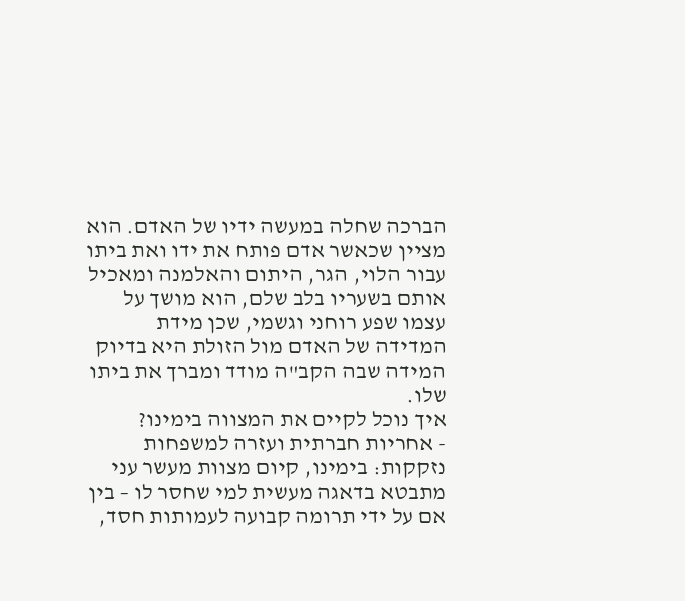הברכה שחלה במעשה ידיו של האדם. הוא מציין שכאשר אדם פותח את ידו ואת ביתו עבור הלוי, הגר, היתום והאלמנה ומאכיל אותם בשעריו בלב שלם, הוא מושך על עצמו שפע רוחני וגשמי, שכן מידת המדידה של האדם מול הזולת היא בדיוק המידה שבה הקב"ה מודד ומברך את ביתו שלו.
איך נוכל לקיים את המצווה בימינו?
- אחריות חברתית ועזרה למשפחות נזקקות: בימינו, קיום מצוות מעשר עני מתבטא בדאגה מעשית למי שחסר לו – בין אם על ידי תרומה קבועה לעמותות חסד,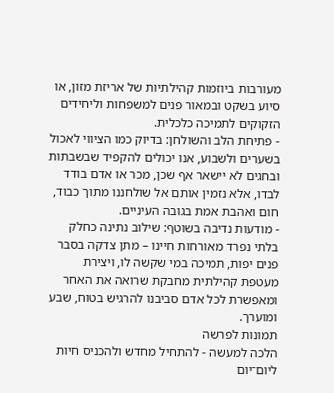מעורבות ביוזמות קהילתיות של אריזת מזון, או סיוע בשקט ובמאור פנים למשפחות וליחידים הזקוקים לתמיכה כלכלית.
- פתיחת הלב והשולחן: בדיוק כמו הציווי לאכול בשערים ולשבוע, אנו יכולים להקפיד שבשבתות ובחגים לא יישאר אף שכן, מכר או אדם בודד לבדו, אלא נזמין אותם אל שולחננו מתוך כבוד, חום ואהבת אמת בגובה העיניים.
- מודעות נדיבה בשוטף: שילוב נתינה כחלק בלתי נפרד מאורחות חיינו – מתן צדקה בסבר פנים יפות, תמיכה במי שקשה לו, ויצירת מעטפת קהילתית מחבקת שרואה את האחר ומאפשרת לכל אדם סביבנו להרגיש בטוח, שבע ומוערך.
תמונות לפרשה
הלכה למעשה - להתחיל מחדש ולהכניס חיות ליום־יום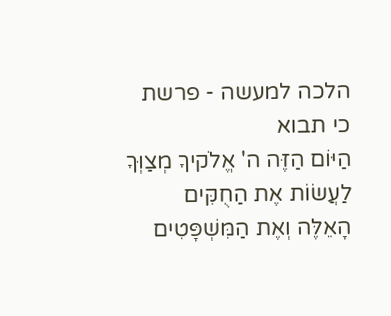הלכה למעשה - פרשת כי תבוא
הַיּוֹם הַזֶּה ה' אֱלֹקיךָ מְצַוְּךָ לַעֲשׂוֹת אֶת הַחֻקִּים הָאֵלֶּה וְאֶת הַמִּשְׁפָּטִים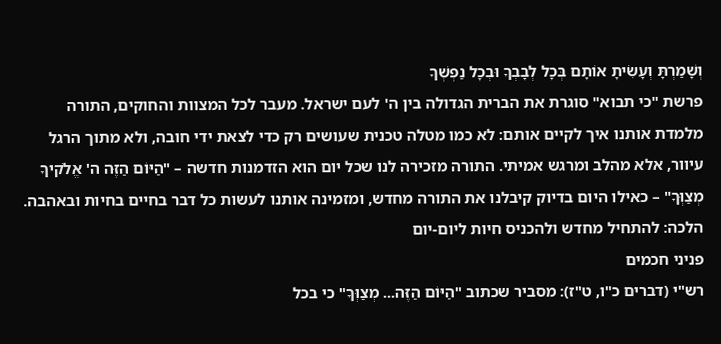וְשָׁמַרְתָּ וְעָשִׂיתָ אוֹתָם בְּכָל לְבָבְךָ וּבְכָל נַפְשְׁךָ
פרשת "כי תבוא" סוגרת את הברית הגדולה בין ה' לעם ישראל. מעבר לכל המצוות והחוקים, התורה מלמדת אותנו איך לקיים אותם: לא כמו מטלה טכנית שעושים רק כדי לצאת ידי חובה, ולא מתוך הרגל עיוור, אלא מהלב ומרגש אמיתי. התורה מזכירה לנו שכל יום הוא הזדמנות חדשה – "הַיּוֹם הַזֶּה ה' אֱלֹקיךָ מְצַוְּךָ" – כאילו היום בדיוק קיבלנו את התורה מחדש, ומזמינה אותנו לעשות כל דבר בחיים בחיות ובאהבה.
הלכה: להתחיל מחדש ולהכניס חיות ליום-יום
פניני חכמים
רש"י (דברים כ"ו, ט"ז): מסביר שכתוב "הַיּוֹם הַזֶּה... מְצַוְּךָ" כי בכל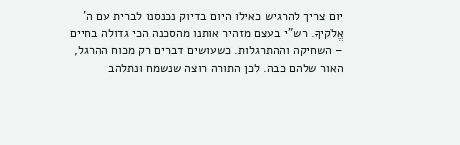יום צריך להרגיש כאילו היום בדיוק נכנסנו לברית עם ה' אֱלֹקיךָ. רש"י בעצם מזהיר אותנו מהסכנה הכי גדולה בחיים – השחיקה וההתרגלות. כשעושים דברים רק מכוח ההרגל, האור שלהם כבה. לכן התורה רוצה שנשמח ונתלהב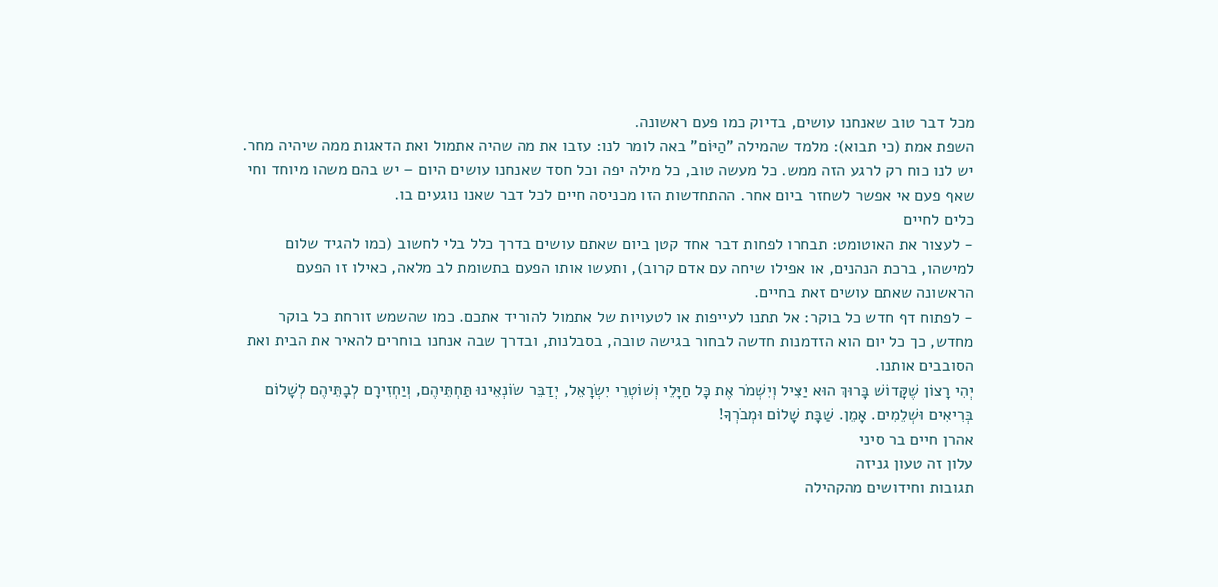מכל דבר טוב שאנחנו עושים, בדיוק כמו פעם ראשונה.
השפת אמת (כי תבוא): מלמד שהמילה "הַיּוֹם" באה לומר לנו: עזבו את מה שהיה אתמול ואת הדאגות ממה שיהיה מחר. יש לנו כוח רק לרגע הזה ממש. כל מעשה טוב, כל מילה יפה וכל חסד שאנחנו עושים היום – יש בהם משהו מיוחד וחי שאף פעם אי אפשר לשחזר ביום אחר. ההתחדשות הזו מכניסה חיים לכל דבר שאנו נוגעים בו.
כלים לחיים
- לעצור את האוטומט: תבחרו לפחות דבר אחד קטן ביום שאתם עושים בדרך כלל בלי לחשוב (כמו להגיד שלום למישהו, ברכת הנהנים, או אפילו שיחה עם אדם קרוב), ותעשו אותו הפעם בתשומת לב מלאה, כאילו זו הפעם הראשונה שאתם עושים זאת בחיים.
- לפתוח דף חדש כל בוקר: אל תתנו לעייפות או לטעויות של אתמול להוריד אתכם. כמו שהשמש זורחת כל בוקר מחדש, כך כל יום הוא הזדמנות חדשה לבחור בגישה טובה, בסבלנות, ובדרך שבה אנחנו בוחרים להאיר את הבית ואת הסובבים אותנו.
יְהִי רָצוֹן שֶׁקָּדוֹשׁ בָּרוּךְ הוּא יַצִּיל וְיִשְׁמֹר אֶת כָּל חַיָּלֵי וְשׁוֹטְרֵי יִשְׂרָאֵל, יְדַבֵּר שׂוֹנְאֵינוּ תַּחְתֵּיהֶם, וְיַחְזִירָם לְבָתֵּיהֶם לְשָׁלוֹם בְּרִיאִים וּשְׁלֵמִים. אָמֵן. שַׁבָּת שָׁלוֹם וּמְבֹרְךָ!
אהרן חיים בר סיני
עלון זה טעון גניזה
תגובות וחידושים מהקהילה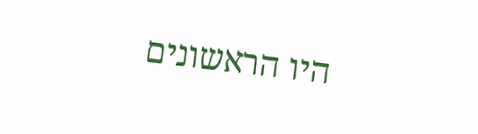היו הראשונים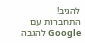להגיב!
התחברות עם Google להגבה